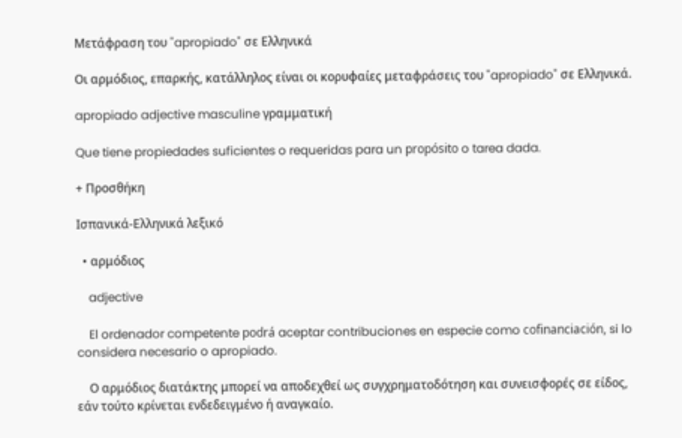Μετάφραση του "apropiado" σε Ελληνικά

Οι αρμόδιος, επαρκής, κατάλληλος είναι οι κορυφαίες μεταφράσεις του "apropiado" σε Ελληνικά.

apropiado adjective masculine γραμματική

Que tiene propiedades suficientes o requeridas para un propósito o tarea dada.

+ Προσθήκη

Ισπανικά-Ελληνικά λεξικό

  • αρμόδιος

    adjective

    El ordenador competente podrá aceptar contribuciones en especie como cofinanciación, si lo considera necesario o apropiado.

    Ο αρμόδιος διατάκτης μπορεί να αποδεχθεί ως συγχρηματοδότηση και συνεισφορές σε είδος, εάν τούτο κρίνεται ενδεδειγμένο ή αναγκαίο.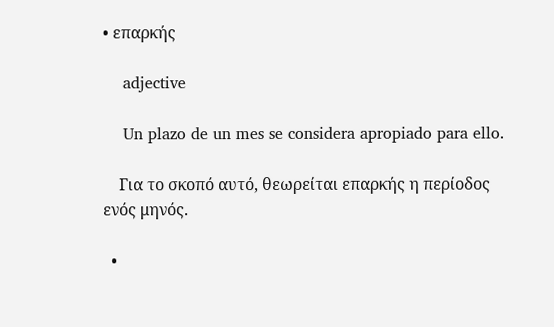• επαρκής

    adjective

    Un plazo de un mes se considera apropiado para ello.

    Για το σκοπό αυτό, θεωρείται επαρκής η περίοδος ενός μηνός.

  •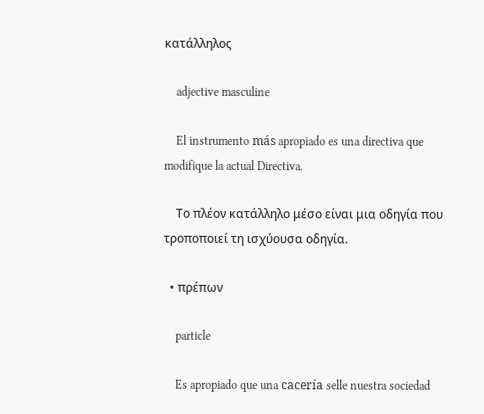κατάλληλος

    adjective masculine

    El instrumento más apropiado es una directiva que modifique la actual Directiva.

    Το πλέον κατάλληλο μέσο είναι μια οδηγία που τροποποιεί τη ισχύουσα οδηγία.

  • πρέπων

    particle

    Es apropiado que una cacería selle nuestra sociedad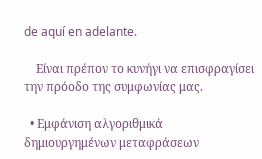de aquí en adelante.

    Είναι πρέπον το κυνήγι να επισφραγίσει την πρόοδο της συμφωνίας μας.

  • Εμφάνιση αλγοριθμικά δημιουργημένων μεταφράσεων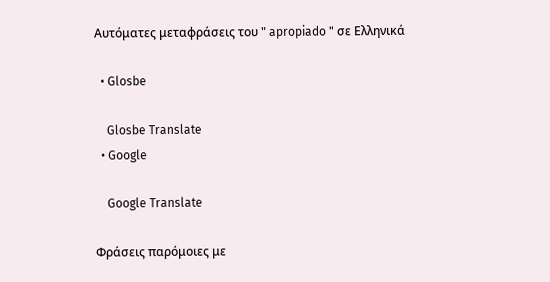Αυτόματες μεταφράσεις του " apropiado " σε Ελληνικά

  • Glosbe

    Glosbe Translate
  • Google

    Google Translate

Φράσεις παρόμοιες με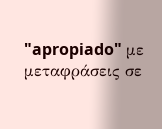"apropiado" με μεταφράσεις σε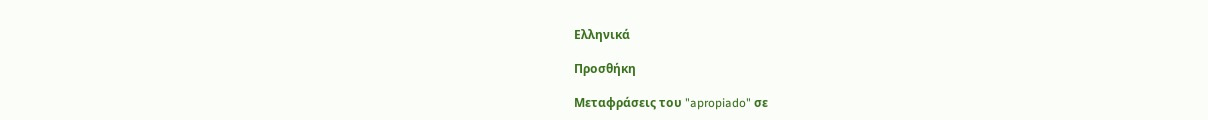Ελληνικά

Προσθήκη

Μεταφράσεις του "apropiado" σε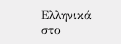Ελληνικά στο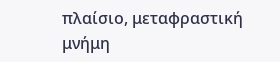πλαίσιο, μεταφραστική μνήμη